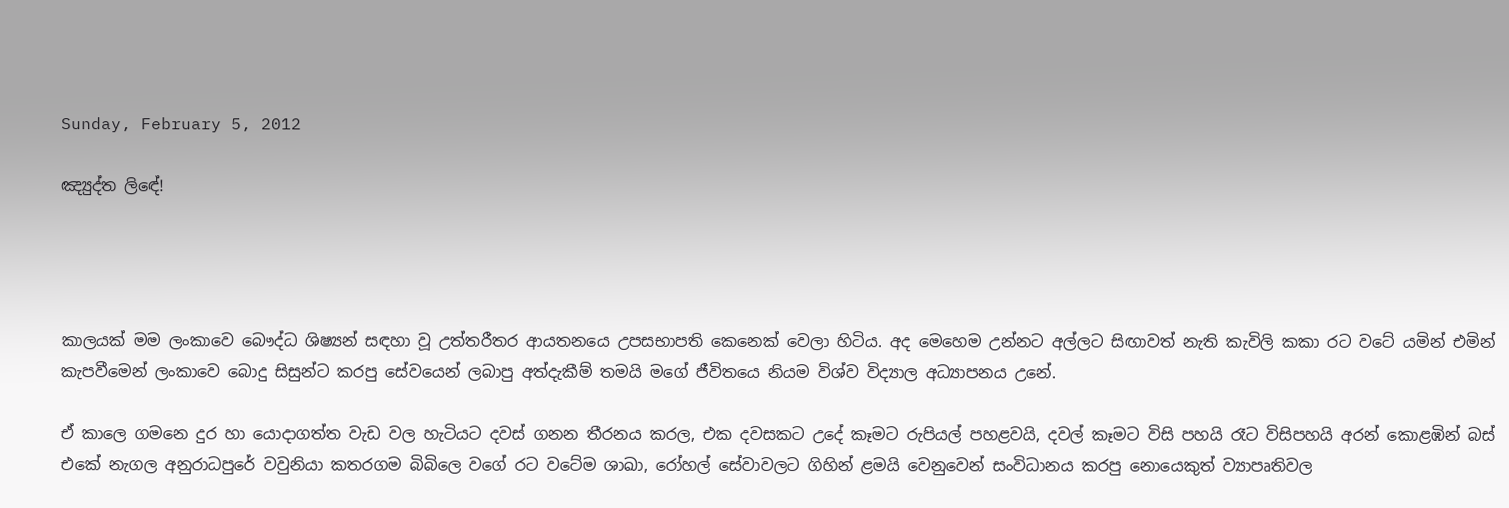Sunday, February 5, 2012

ඤ්‍යුද්ත ලිඳේ!




කාලයක් මම ලංකාවෙ බෞද්ධ ශිෂ්‍යන් සඳහා වූ උත්තරීතර ආයතනයෙ උපසභාපති කෙනෙක් වෙලා හිටිය. අද මෙහෙම උන්නට අල්ලට සිඟාවත් නැති කැවිලි කකා රට වටේ යමින් එමින් කැපවීමෙන් ලංකාවෙ බොදු සිසුන්ට කරපු සේවයෙන් ලබාපු අත්දැකීම් තමයි මගේ ජීවිතයෙ නියම විශ්ව විද්‍යාල අධ්‍යාපනය උනේ.

ඒ කාලෙ ගමනෙ දුර හා යොදාගත්ත වැඩ වල හැටියට දවස් ගනන තීරනය කරල, එක දවසකට උදේ කෑමට රුපියල් පහළවයි, දවල් කෑමට විසි පහයි රෑට විසිපහයි අරන් කොළඹින් බස් එකේ නැගල අනුරාධපුරේ වවුනියා කතරගම බිබිලෙ වගේ රට වටේම ශාඛා, රෝහල් සේවාවලට ගිහින් ළමයි වෙනුවෙන් සංවිධානය කරපු නොයෙකුත් ව්‍යාපෘතිවල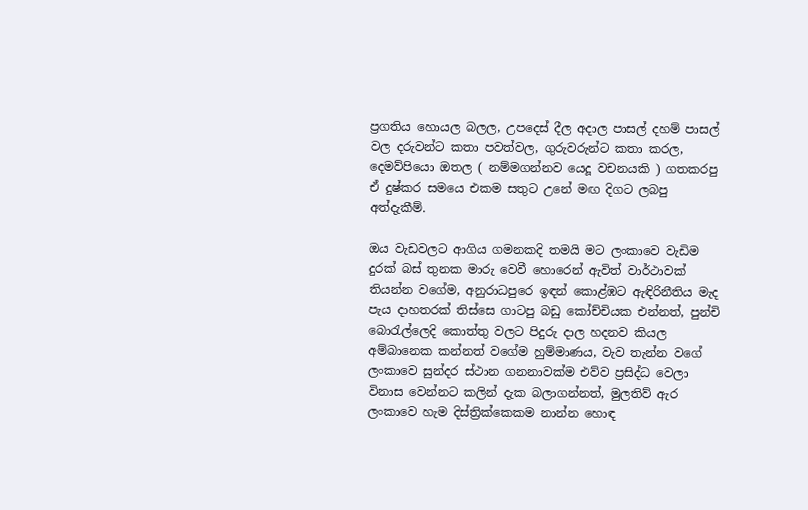ප්‍රගතිය හොයල බලල, උපදෙස් දීල අදාල පාසල් දහම් පාසල් වල දරුවන්ට කතා පවත්වල, ගුරුවරුන්ට කතා කරල, දෙමව්පියො ඔතල ( නම්මගන්නව යෙදූ වචනයකි ) ගතකරපු ඒ දුෂ්කර සමයෙ එකම සතුට උනේ මඟ දිගට ලබපු අත්දැකීම්.

ඔය වැඩවලට ආගිය ගමනකදි තමයි මට ලංකාවෙ වැඩිම දුරක් බස් තුනක මාරු වෙවී හොරෙන් ඇවිත් වාර්ථාවක් තියන්න වගේම, අනුරාධපුරෙ ඉඳන් කොළ්ඹට ඇඳිරිනීතිය මැද පැය දාහතරක් තිස්සෙ ගාටපු බඩු කෝච්චියක එන්නත්, පුන්චි බොරැල්ලෙදි කොත්තු වලට පිදුරු දාල හදනව කියල අම්බානෙක කන්නත් වගේම හුම්මාණය, වැව තැන්න වගේ ලංකාවෙ සුන්දර ස්ථාන ගනනාවක්ම එව්ව ප්‍රසිද්ධ වෙලා විනාස වෙන්නට කලින් දැක බලාගන්නත්, මුලතිව් ඇර ලංකාවෙ හැම දිස්ත්‍රික්කෙකම නාන්න හොඳ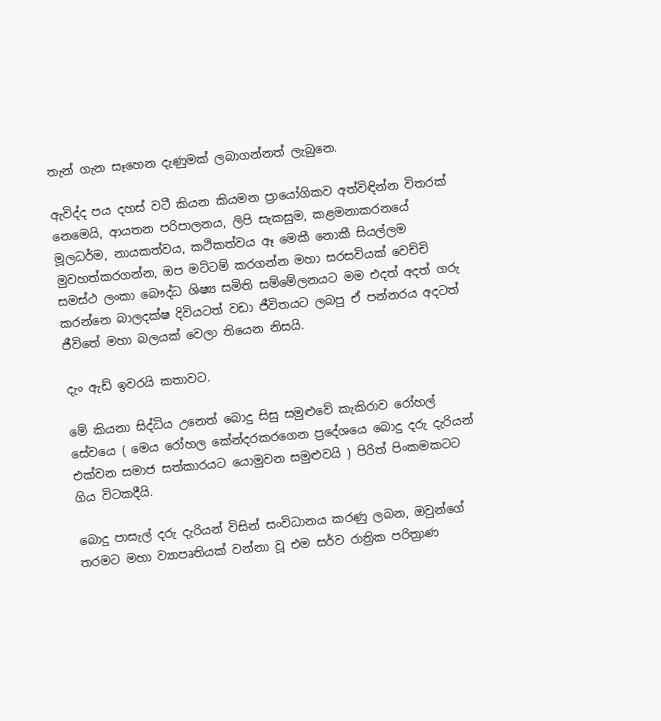තැන් ගැන සෑහෙන දැණුමක් ලබාගන්නත් ලැබුනෙ.

ඇවිද්ද පය දහස් වටී කියන කියමන ප්‍රායෝගිකව අත්විඳින්න විතරක් නෙමෙයි, ආයතන පරිපාලනය, ලිපි සැකසුම, කළමනාකරනයේ මූලධර්ම, නායකත්වය, කථිකත්වය ඈ මෙකී නොකී සියල්ලම මුවහත්කරගන්න, ඔප මට්ටම් කරගන්න මහා සරසවියක් වෙච්චි සමස්ථ ලංකා බෞද්ධ ශිෂ්‍ය සමිති සම්මේලනයට මම එදත් අදත් ගරු කරන්නෙ බාලදක්ෂ දිවියටත් වඩා ජීවිතයට ලබපු ඒ පන්නරය අදටත් ජීවිතේ මහා බලයක් වෙලා තියෙන නිසයි.

දැං ඇඩ් ඉවරයි කතාවට.

මේ කියනා සිද්ධිය උනෙත් බොදු සිසු සමුළුවේ කැකිරාව රෝහල් සේවයෙ ( මෙය රෝහල කේන්දරකරගෙන ප්‍රදේශයෙ බොදු දරු දැරියන් එක්වන සමාජ සත්කාරයට යොමුවන සමුළුවයි ) පිරිත් පිංකමකටට ගිය විටකදීයි.

බොදු පාසැල් දරු දැරියන් විසින් සංවිධානය කරණු ලබන, ඔවුන්ගේ තරමට මහා ව්‍යාපෘතියක් වන්නා වූ එම සර්ව රාත්‍රික පරිත්‍රාණ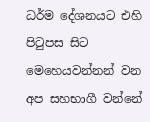ධර්ම දේශනයට එහි පිටුපස සිට මෙහෙයවන්නන් වන අප සහභාගී වන්නේ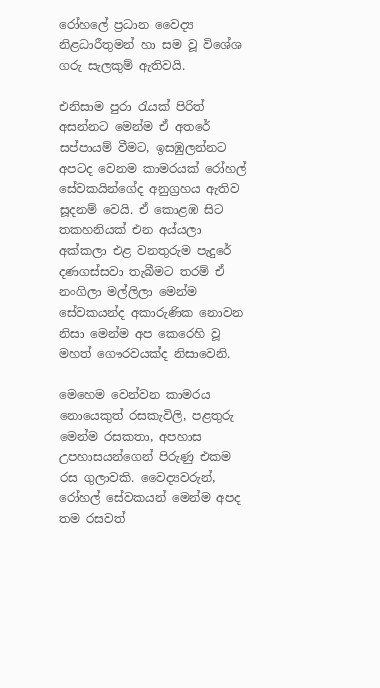රෝහලේ ප්‍රධාන වෛද්‍ය නිළධාරීතුමන් හා සම වූ විශේශ ගරු සැලකුම් ඇතිවයි.

එනිසාම පුරා රැයක් පිරිත් අසන්නට මෙන්ම ඒ අතරේ සප්පායම් වීමට, ඉසඹුලන්නට අපටද වෙනම කාමරයක් රෝහල් සේවකයින්ගේද අනුග්‍රහය ඇතිව සූදනම් වෙයි. ඒ කොළඹ සිට තකහනියක් එන අය්යලා අක්කලා එළ වනතුරුම පැදුරේ දණගස්සවා තැබීමට තරම් ඒ නංගිලා මල්ලිලා මෙන්ම සේවකයන්ද අකාරුණික නොවන නිසා මෙන්ම අප කෙරෙහි වූ මහත් ගෞරවයක්ද නිසාවෙනි.

මෙහෙම වෙන්වන කාමරය නොයෙකුත් රසකැවිලි, පළතුරු මෙන්ම රසකතා, අපහාස උපහාසයන්ගෙන් පිරුණු එකම රස ගුලාවකි. වෛද්‍යවරුන්, රෝහල් සේවකයන් මෙන්ම අපද තම රසවත්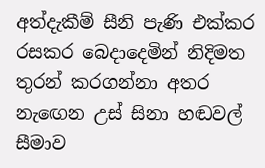අත්දැකීම් සීනි පැණි එක්කර රසකර බෙදාදෙමින් නිදිමත තුරන් කරගන්නා අතර නැඟෙන උස් සිනා හඬවල් සීමාව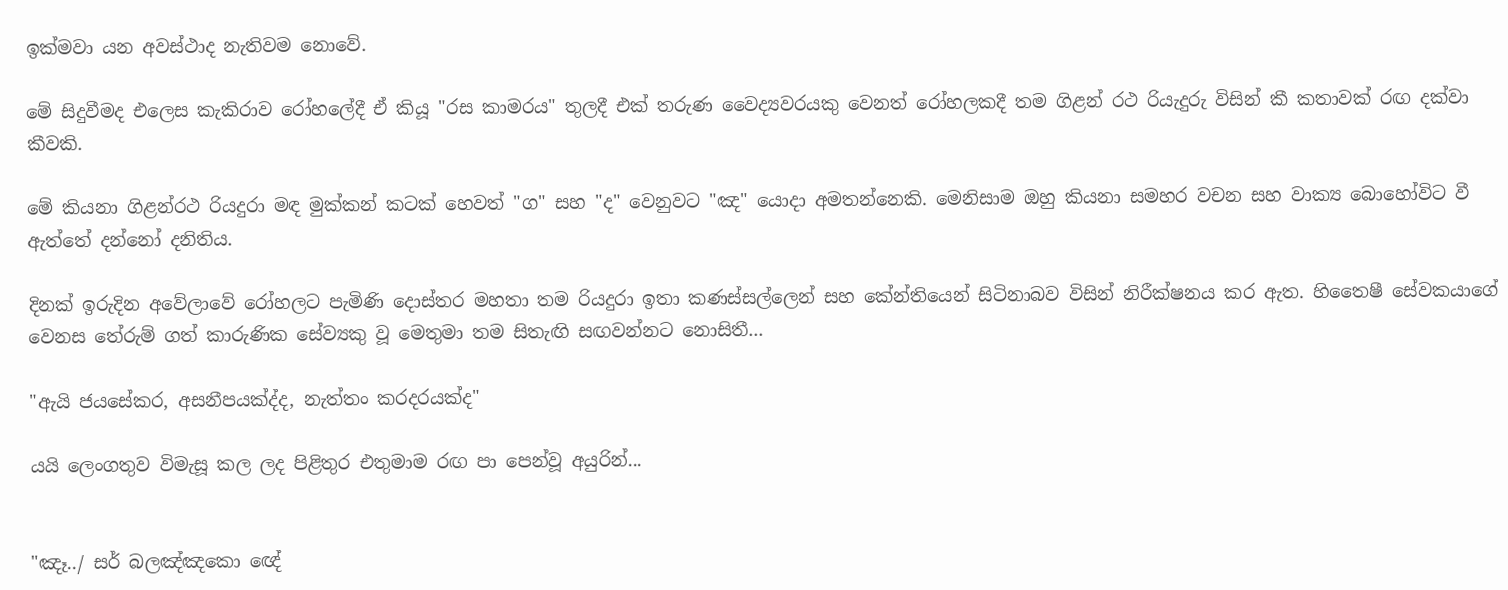ඉක්මවා යන අවස්ථාද නැතිවම නොවේ.

මේ සිදුවීමද එලෙස කැකිරාව රෝහලේදී ඒ කියූ "රස කාමරය" තුලදී එක් තරුණ වෛද්‍යවරයකු වෙනත් රෝහලකදී තම ගිළන් රථ රියැදුරු විසින් කී කතාවක් රඟ දක්වා කීවකි.

මේ කියනා ගිළන්රථ රියදුරා මඳ මුක්කන් කටක් හෙවත් "ග" සහ "ද" වෙනුවට "ඤ" යොදා අමතන්නෙකි. මෙනිසාම ඔහු කියනා සමහර වචන සහ වාක්‍ය බොහෝවිට වී ඇත්තේ දන්නෝ දනිතිය.

දිනක් ඉරුදින අවේලාවේ රෝහලට පැමිණි දොස්තර මහතා තම රියදුරා ඉතා කණස්සල්ලෙන් සහ කේන්තියෙන් සිටිනාබව විසින් නිරීක්ෂනය කර ඇත. හිතෛෂී සේවකයාගේ වෙනස තේරුම් ගත් කාරුණික සේව්‍යකු වූ මෙතුමා තම සිතැඟි සඟවන්නට නොසිතී...

"ඇයි ජයසේකර, අසනීපයක්ද්ද, නැත්තං කරදරයක්ද"

යයි ලෙංගතුව විමැසූ කල ලද පිළිතුර එතුමාම රඟ පා පෙන්වූ අයුරින්...


"ඤෑ../ සර් බලඤ්ඤකො ඥේ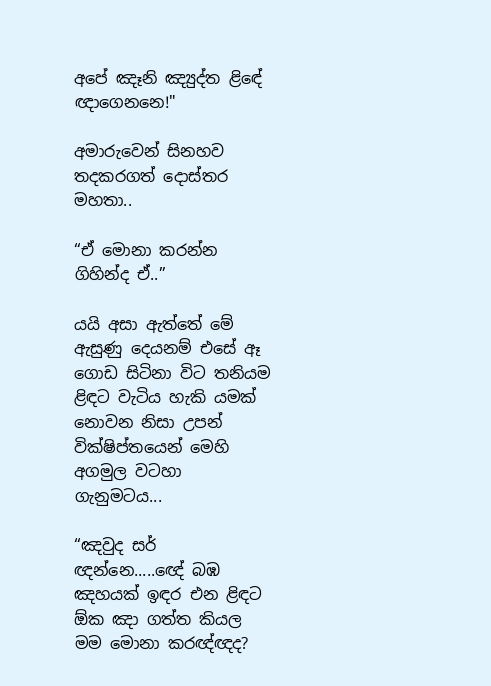අපේ ඤෑනි ඤ්‍යුද්ත ළිඳේ ඥාගෙනනෙ!"

අමාරුවෙන් සිනහව තදකරගත් දොස්තර මහතා..

“ඒ මොනා කරන්න ගිහින්ද ඒ..”

යයි අසා ඇත්තේ මේ ඇසුණු දෙයනම් එසේ ඈ ගොඩ සිටිනා විට තනියම ළිඳට වැටිය හැකි යමක් නොවන නිසා උපන් වික්ෂිප්තයෙන් මෙහි අගමුල වටහා ගැනුමටය...

“ඤවුද සර් ඥන්නෙ.....ඥේ බඹ ඤහයක් ඉඳර එන ළිඳට ඕක ඤා ගත්ත කියල මම මොනා කරඥ්ඥද?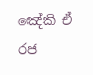ඤේකි ඒ රජ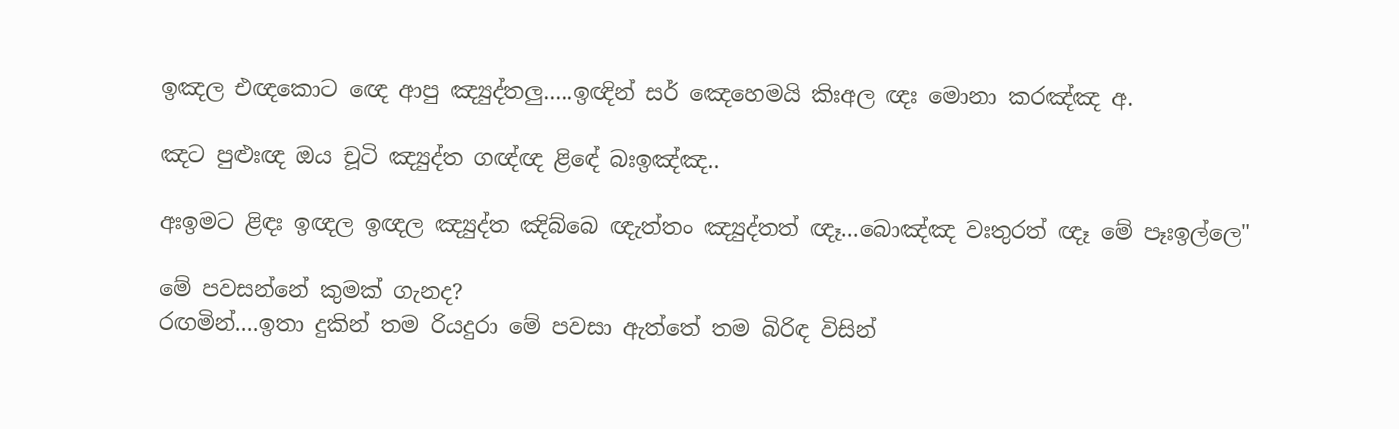ඉඤල එඥකොට ඥෙ ආපු ඤ්‍යුද්තලු.....ඉඥින් සර් ඤෙහෙමයි කිඃඅල ඥඃ මොනා කරඤ්ඤ අ.

ඤට පුළුඃඥ ඔය චූටි ඤ්‍යුද්ත ගඥ්ඥ ළිඳේ බඃඉඤ්ඤ..

අඃඉමට ළිඳඃ ඉඥල ඉඥල ඤ්‍යුද්ත ඤිබ්බෙ ඥැත්තං ඤ්‍යුද්තත් ඥෑ...බොඤ්ඤ වඃතුරත් ඥෑ මේ පෑඃඉල්ලෙ"

මේ පවසන්නේ කුමක් ගැනද?
රඟමින්....ඉතා දුකින් තම රියදුරා මේ පවසා ඇත්තේ තම බිරිඳ විසින්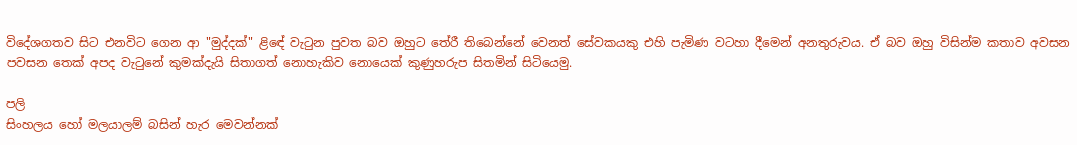විදේශගතව සිට එනවිට ගෙන ආ "මුද්දක්" ළිඳේ වැටුන පුවත බව ඔහුට තේරී තිබෙන්නේ වෙනත් සේවකයකු එහි පැමිණ වටහා දීමෙන් අනතුරුවය. ඒ බව ඔහු විසින්ම කතාව අවසන පවසන තෙක් අපද වැටුනේ කුමක්දැයි සිතාගත් නොහැකිව නොයෙක් කුණුහරුප සිතමින් සිටියෙමු.

පලි
සිංහලය හෝ මලයාලම් බසින් හැර මෙවන්නක්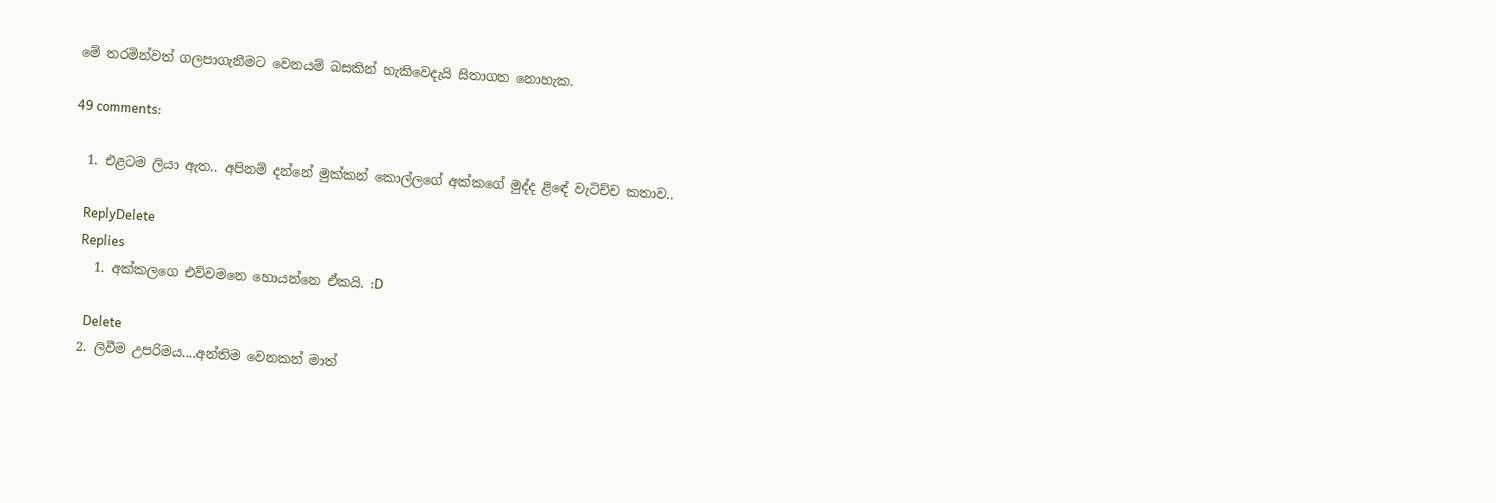මේ තරමින්වත් ගලපාගැනීමට වෙනයම් බසකින් හැකිවෙදැයි සිතාගත නොහැක.

49 comments:

  1. එළටම ලියා ඇත.. අපිනම් දන්නේ මුක්කන් කොල්ලගේ අක්කගේ මුද්ද ළිඳේ වැටිච්ච කතාව..

    ReplyDelete
    Replies
    1. අක්කලගෙ එව්වමනෙ හොයන්නෙ ඒකයි. :D

      Delete
  2. ලිවීම උපරිමය....අන්තිම වෙනකන් මාත්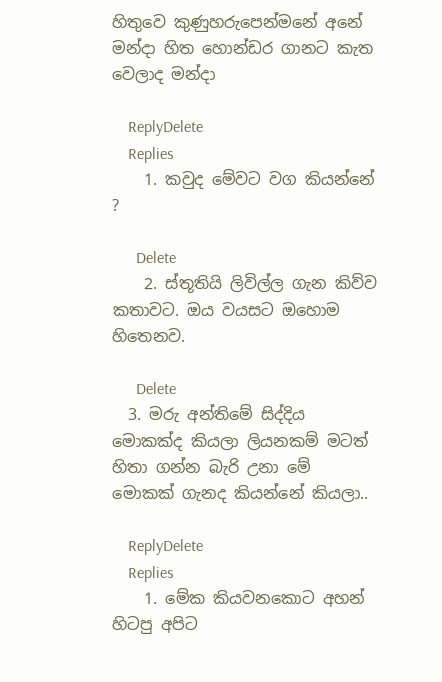හිතුවෙ කුණුහරුපෙන්මනේ අනේ මන්දා හිත හොන්ඩර ගානට කැත වෙලාද මන්දා

    ReplyDelete
    Replies
    1. කවුද මේවට වග කියන්නේ ?

      Delete
    2. ස්තූතියි ලිවිල්ල ගැන කිව්ව කතාවට. ඔය වයසට ඔහොම හිතෙනව.

      Delete
  3. මරු අන්තිමේ සිද්දිය මොකක්ද කියලා ලියනකම් මටත් හිතා ගන්න බැරි උනා මේ මොකක් ගැනද කියන්නේ කියලා..

    ReplyDelete
    Replies
    1. මේක කියවනකොට අහන් හිටපු අපිට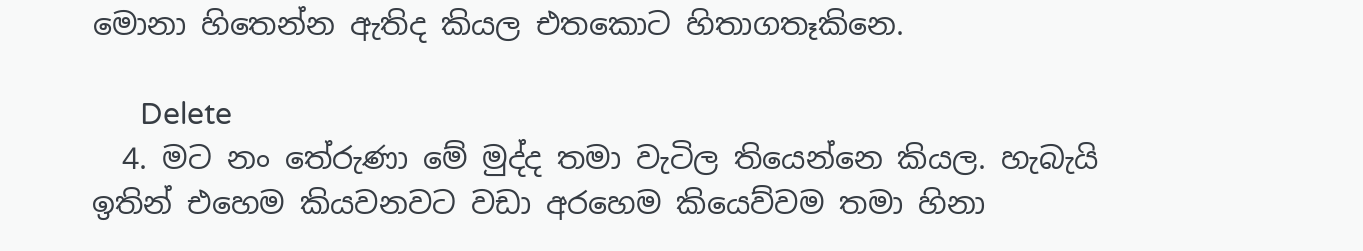මොනා හිතෙන්න ඇතිද කියල එතකොට හිතාගතෑකිනෙ.

      Delete
  4. මට නං තේරුණා මේ මුද්ද තමා වැටිල තියෙන්නෙ කියල. හැබැයි ඉතින් එහෙම කියවනවට වඩා අරහෙම කියෙව්වම තමා හිනා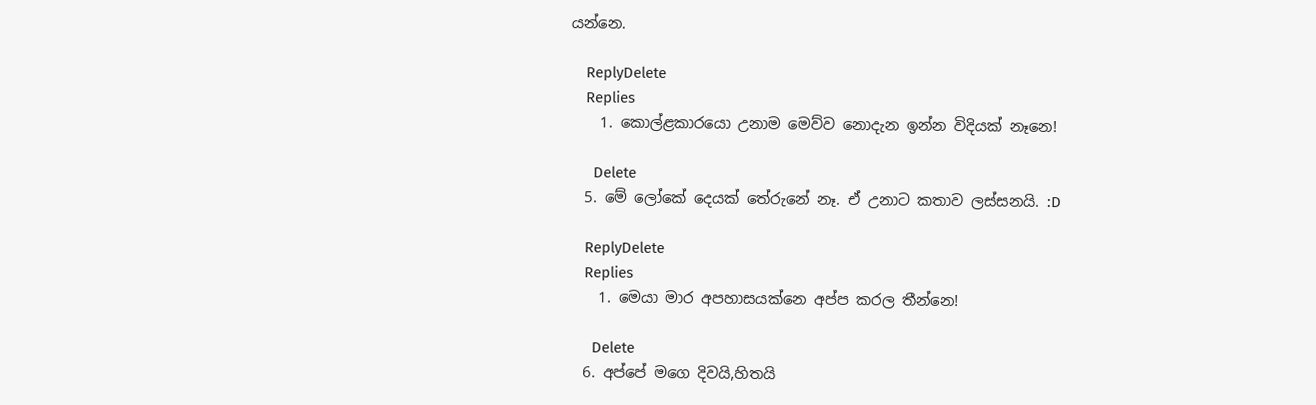යන්නෙ.

    ReplyDelete
    Replies
    1. කොල්ළකාරයො උනාම මෙව්ව නොදැන ඉන්න විදියක් නෑනෙ!

      Delete
  5. මේ ලෝකේ දෙයක් තේරුනේ නෑ. ඒ උනාට කතාව ලස්සනයි. :D

    ReplyDelete
    Replies
    1. මෙයා මාර අපහාසයක්නෙ අප්ප කරල තීන්නෙ!

      Delete
  6. අප්පේ මගෙ දිවයි,හිතයි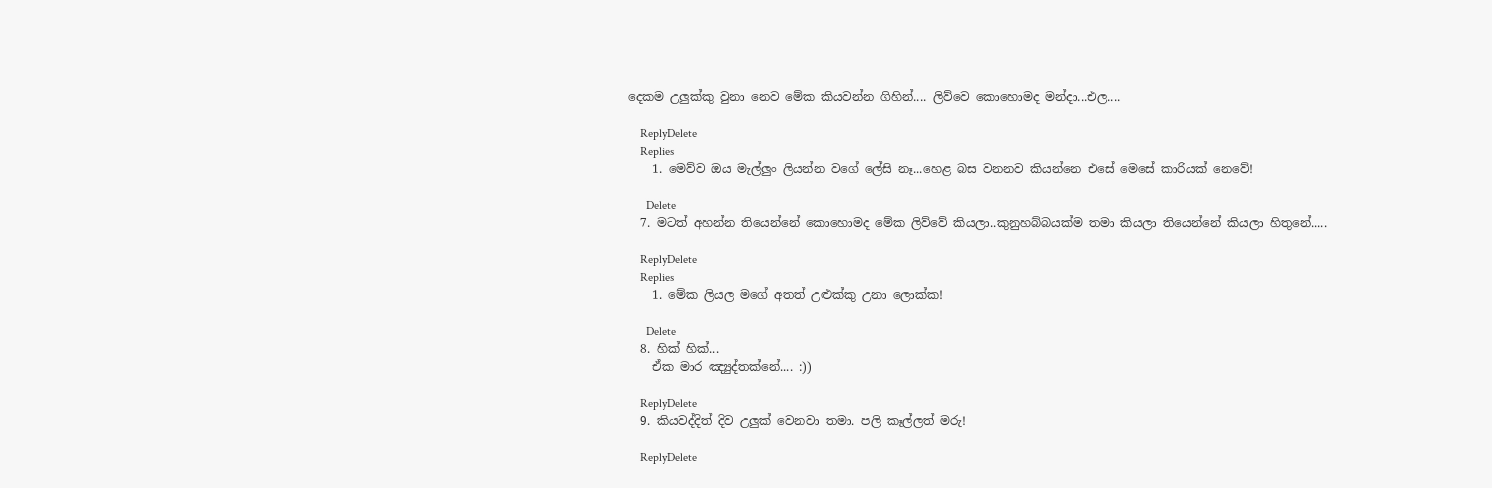දෙකම උලුක්කු වුනා නෙව මේක කියවන්න ගිහින්.... ලිව්වෙ කොහොමද මන්දා...එල....

    ReplyDelete
    Replies
    1. මෙව්ව ඔය මැල්ලුං ලියන්න වගේ ලේසි නෑ...හෙළ බස වනනව කියන්නෙ එසේ මෙසේ කාරියක් නෙවේ!

      Delete
  7. මටත් අහන්න තියෙන්නේ කොහොමද මේක ලිව්වේ කියලා..කුනුහබ්බයක්ම තමා කියලා තියෙන්නේ කියලා හිතුනේ.....

    ReplyDelete
    Replies
    1. මේක ලියල මගේ අතත් උළුක්කු උනා ලොක්ක!

      Delete
  8. හික් හික්...
    ඒක මාර ඤ්‍යුද්තක්නේ.... :))

    ReplyDelete
  9. කියවද්දිත් දිව උලුක් වෙනවා තමා. පලි කෑල්ලත් මරු!

    ReplyDelete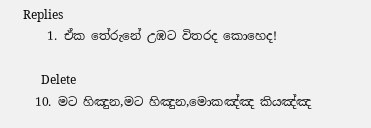Replies
    1. ඒක තේරුනේ උඹට විතරද කොහෙද!

      Delete
  10. මට හිඤුන,මට හිඤුන,මොකඤ්ඤ කියඤ්ඤ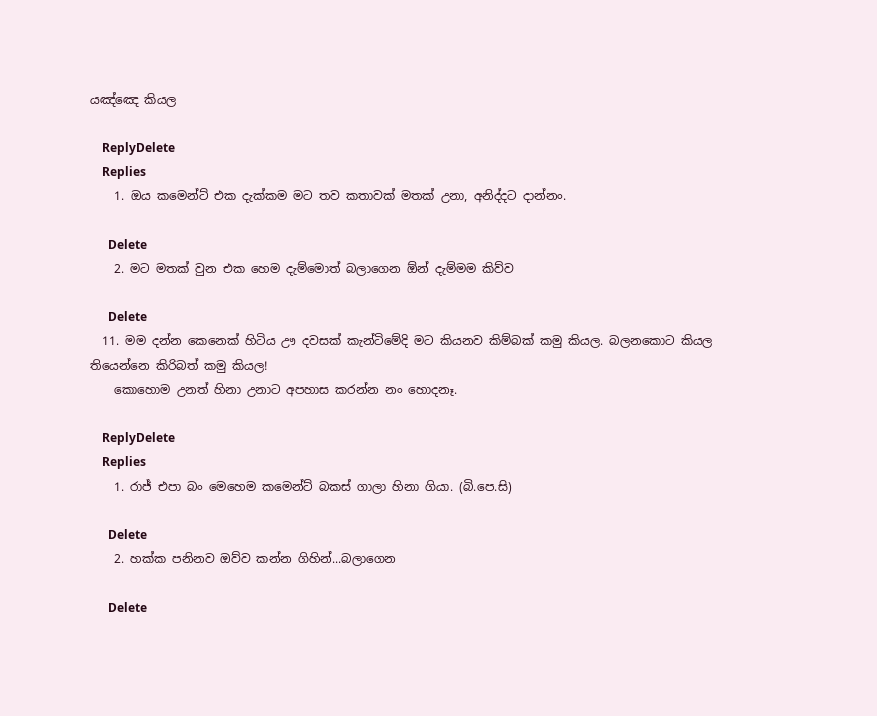යඤ්ඤෙ කියල

    ReplyDelete
    Replies
    1. ඔය කමෙන්ට් එක දැක්කම මට තව කතාවක් මතක් උනා, අනිද්දට දාන්නං.

      Delete
    2. මට මතක් වුන එක හෙම දැම්මොත් බලාගෙන ඕන් දැම්මම කිව්ව

      Delete
  11. ම‍ම දන්න කෙනෙක් හිටිය ඌ දවසක් කැන්ටිමේදි මට කියනව කිම්බක් කමු කියල. බලනකොට කියල තියෙන්නෙ කිරිබත් කමු කියල!
    කොහොම උනත් හිනා උනාට අපහාස කරන්න නං හොදනෑ.

    ReplyDelete
    Replies
    1. රාජ් එපා බං මෙහෙම කමෙන්ට් බකස් ගාලා හිනා ගියා. (බි.පෙ.සි)

      Delete
    2. හක්ක පනිනව ඔව්ව කන්න ගිහින්...බලාගෙන

      Delete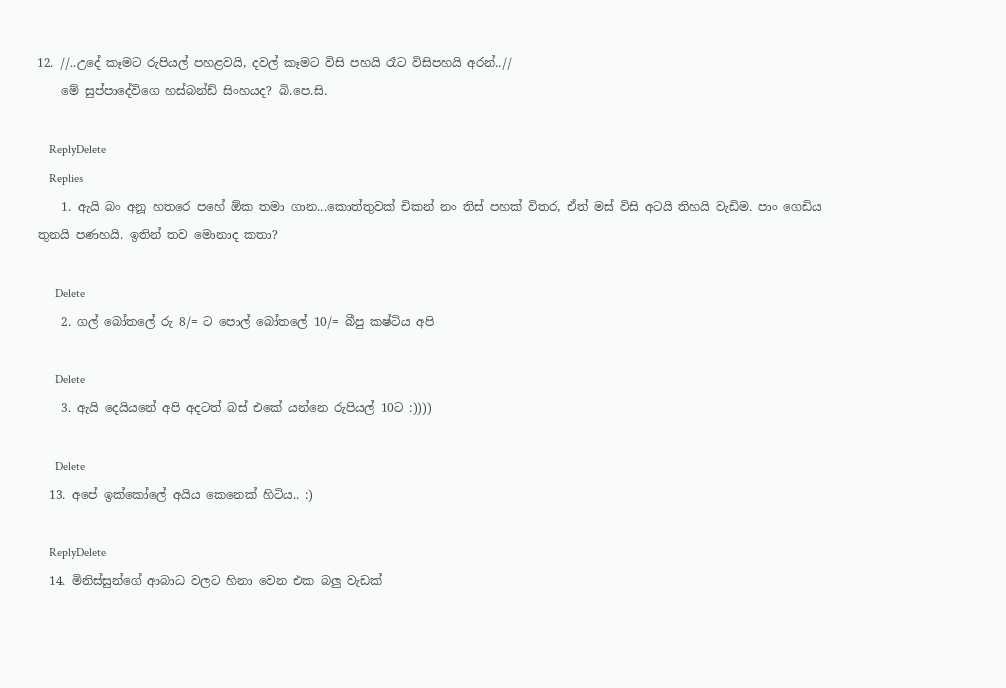12. //..උදේ කෑමට රුපියල් පහළවයි, දවල් කෑමට විසි පහයි රෑට විසිපහයි අරන්..//
    මේ සුප්පාදේවිගෙ හස්බන්ඩ් සිංහයද? බි.පෙ.සි.

    ReplyDelete
    Replies
    1. ඇයි බං අනූ හතරෙ පහේ ඕක තමා ගාන...කොත්තුවක් චිකන් නං තිස් පහක් විතර, ඒත් මස් විසි අටයි තිහයි වැඩිම. පාං ගෙඩිය තුනයි පණහයි. ඉතින් තව මොනාද කතා?

      Delete
    2. ගල් බෝතලේ රු 8/= ට පොල් බෝතලේ 10/= බීපු කෂ්ටිය අපි

      Delete
    3. ඇයි දෙයියනේ අපි අදටත් බස් එකේ යන්නෙ රුපියල් 10ට :))))

      Delete
  13. අපේ ඉක්කෝලේ අයිය කෙනෙක් හිටිය.. :)

    ReplyDelete
  14. මිනිස්සුන්ගේ ආබාධ වලට හිනා වෙන එක බලු වැඩක්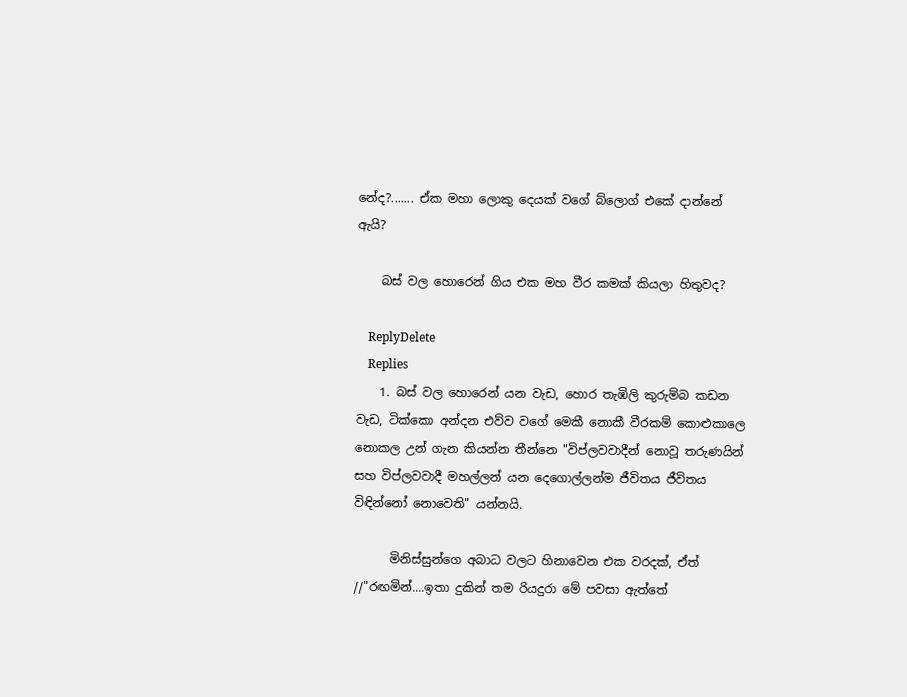නේද?....... ඒක මහා ලොකු දෙයක් වගේ බ්ලොග් එකේ දාන්නේ ඇයි?

    බස් වල හොරෙන් ගිය එක මහ වීර කමක් කියලා හිතුවද?

    ReplyDelete
    Replies
    1. බස් වල හොරෙන් යන වැඩ, හොර තැඹිලි කුරුම්බ කඩන වැඩ, ටික්කො අන්දන එව්ව වගේ මෙකී නොකී වීරකම් කොළුකාලෙ නොකල උන් ගැන කියන්න තීන්නෙ "විප්ලවවාදීන් නොවූ තරුණයින් සහ විප්ලවවාදී මහල්ලන් යන දෙගොල්ලන්ම ජීවිතය ජීවිතය විඳින්නෝ නොවෙති" යන්නයි.

      මිනිස්සුන්ගෙ අබාධ වලට හිනාවෙන එක වරදක්, ඒත් //"රඟමින්....ඉතා දුකින් තම රියදුරා මේ පවසා ඇත්තේ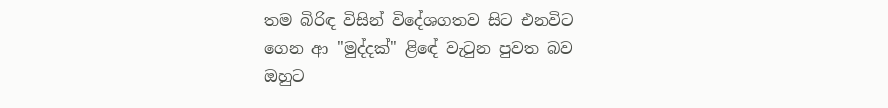තම බිරිඳ විසින් විදේශගතව සිට එනවිට ගෙන ආ "මුද්දක්" ළිඳේ වැටුන පුවත බව ඔහුට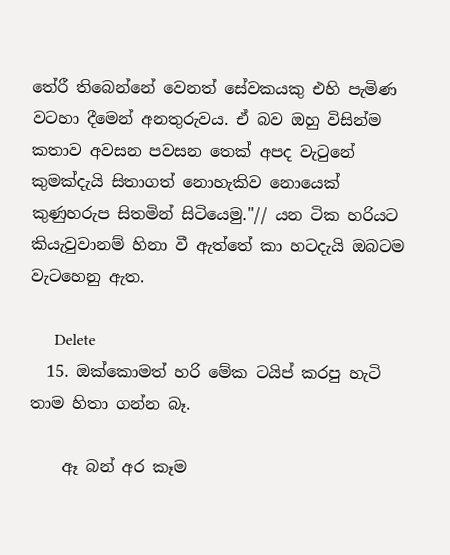තේරී තිබෙන්නේ වෙනත් සේවකයකු එහි පැමිණ වටහා දීමෙන් අනතුරුවය. ඒ බව ඔහු විසින්ම කතාව අවසන පවසන තෙක් අපද වැටුනේ කුමක්දැයි සිතාගත් නොහැකිව නොයෙක් කුණුහරුප සිතමින් සිටියෙමු."// යන ටික හරියට කියැවුවානම් හිනා වී ඇත්තේ කා හටදැයි ඔබටම වැටහෙනු ඇත.

      Delete
  15. ඔක්කොමත් හරි මේක ටයිප් කරපු හැටි තාම හිතා ගන්න බෑ.

    ඈ බන් අර කෑම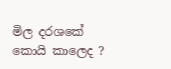මිල දරශකේ කොයි කාලෙද ?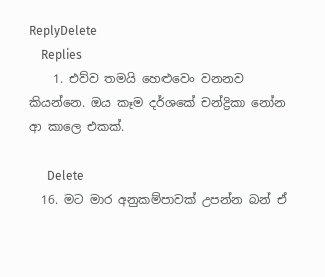ReplyDelete
    Replies
    1. එව්ව තමයි හෙළුවෙං වනනව කියන්නෙ. ඔය කෑම දර්ශකේ චන්ද්‍රිකා නෝන ආ කාලෙ එකක්.

      Delete
  16. මට මාර අනුකම්පාවක් උපන්න බන් ඒ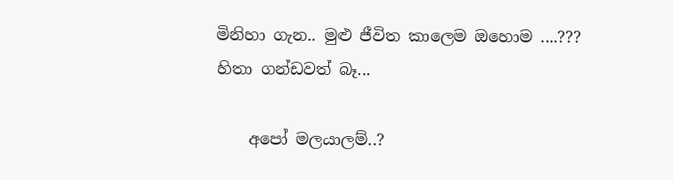මිනිහා ගැන.. මුළු ජීවිත කාලෙම ඔහොම ....??? හිතා ගන්ඩවත් බෑ...

    අපෝ මලයාලම්..?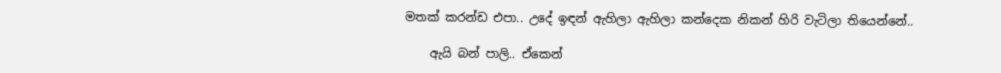මතක් කරන්ඩ එපා.. උදේ ඉඳන් ඇහිලා ඇහිලා කන්දෙක නිකන් හිරි වැටිලා තියෙන්නේ..

    ඇයි බන් පාලි.. ඒකෙන්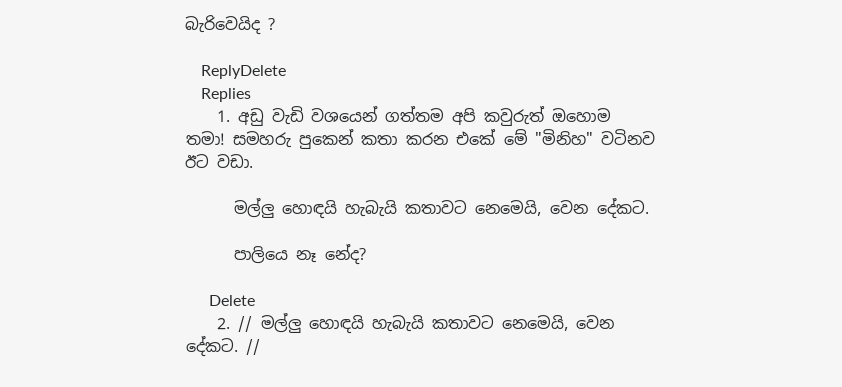බැරිවෙයිද ?

    ReplyDelete
    Replies
    1. අඩු වැඩි වශයෙන් ගත්තම අපි කවුරුත් ඔහොම තමා! සමහරු පුකෙන් කතා කරන එකේ මේ "මිනිහ" වටිනව ඊට වඩා.

      මල්ලු හොඳයි හැබැයි කතාවට නෙමෙයි, වෙන දේකට.

      පාලියෙ නෑ නේද?

      Delete
    2. // මල්ලු හොඳයි හැබැයි කතාවට නෙමෙයි, වෙන දේකට. //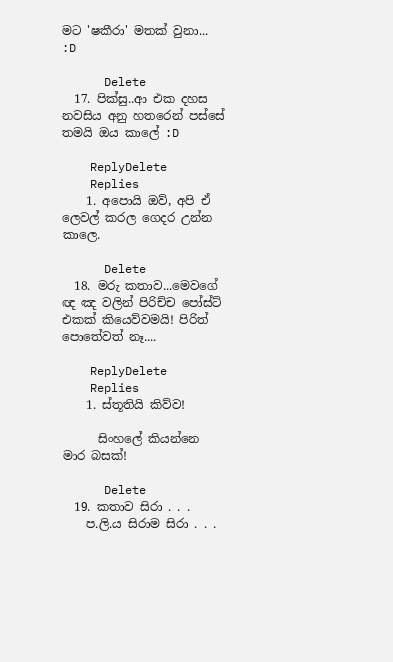මට 'ෂකීරා' මතක් වුනා... :D

      Delete
  17. පික්සු..ආ එක දහස නවසිය අනු හතරෙන් පස්සේ තමයි ඔය කාලේ :D

    ReplyDelete
    Replies
    1. අපොයි ඔව්, අපි ඒ ලෙවල් කරල ගෙදර උන්න කාලෙ.

      Delete
  18. මරු කතාව...මෙවගේ ඥ ඤ වලින් පිරිච්ච පෝස්ට් එකක් කියෙව්වමයි! පිරිත් පොතේවත් නෑ....

    ReplyDelete
    Replies
    1. ස්තූතියි කිව්ව!

      සිංහලේ කියන්නෙ මාර බසක්!

      Delete
  19. කතාව සිරා . . .
    ප.ලි.ය සිරාම සිරා . . .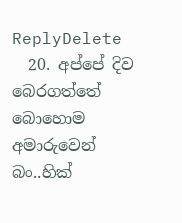ReplyDelete
  20. අප්පේ දිව බෙරගත්තේ බොහොම අමාරුවෙන් බං..හික්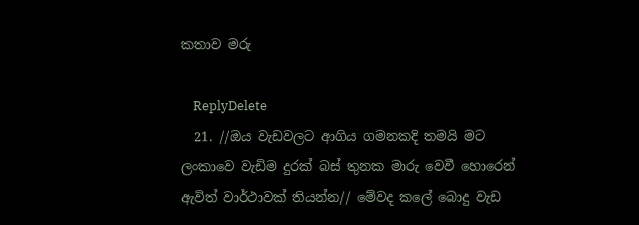කතාව මරු

    ReplyDelete
  21. //ඔය වැඩවලට ආගිය ගමනකදි තමයි මට ලංකාවෙ වැඩිම දුරක් බස් තුනක මාරු වෙවී හොරෙන් ඇවිත් වාර්ථාවක් තියන්න// මේවද කලේ බොදු වැඩ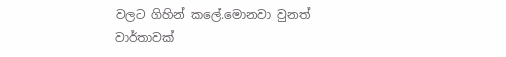වලට ගිහින් කලේ.මොනවා වුනත් වාර්තාවක්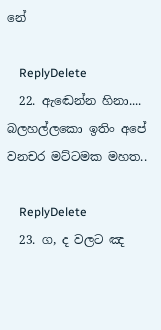නේ

    ReplyDelete
  22. ඇඬෙන්න හිනා.... බලහල්ලකො ඉතිං අපේ වනචර මට්ටමක මහත..

    ReplyDelete
  23. ග, ද වලට ඤ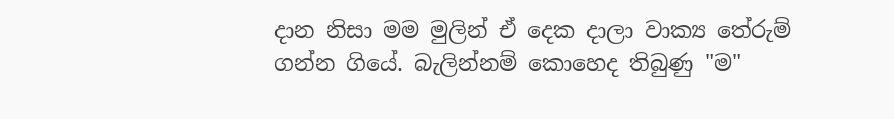දාන නිසා මම මුලින් ඒ දෙක දාලා වාක්‍ය තේරුම් ගන්න ගියේ. බැලින්නම් කොහෙද තිබුණු "ම"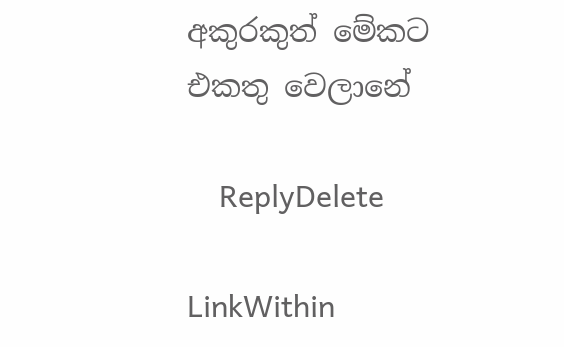අකුරකුත් මේකට එකතු වෙලානේ

    ReplyDelete

LinkWithin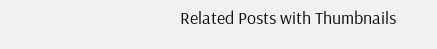Related Posts with Thumbnails